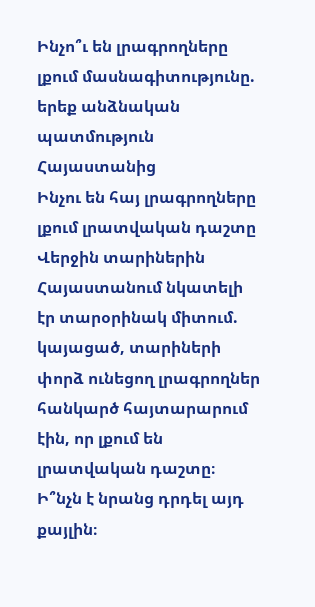Ինչո՞ւ են լրագրողները լքում մասնագիտությունը. երեք անձնական պատմություն Հայաստանից
Ինչու են հայ լրագրողները լքում լրատվական դաշտը
Վերջին տարիներին Հայաստանում նկատելի էր տարօրինակ միտում. կայացած, տարիների փորձ ունեցող լրագրողներ հանկարծ հայտարարում էին, որ լքում են լրատվական դաշտը։ Ի՞նչն է նրանց դրդել այդ քայլին։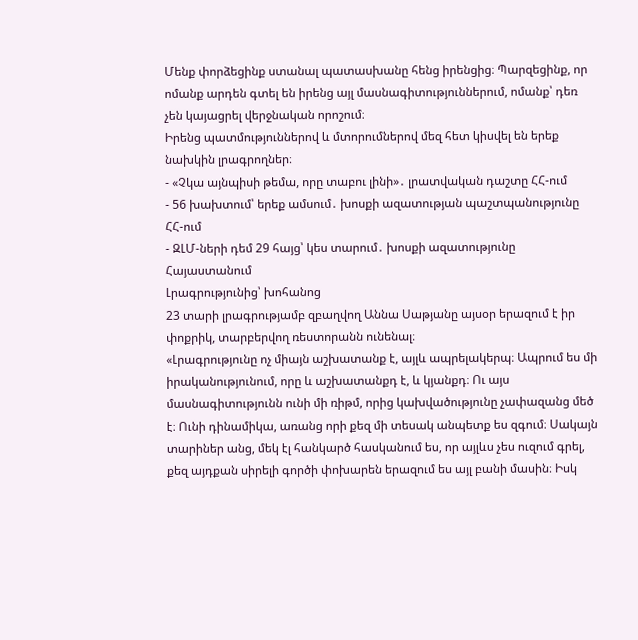Մենք փորձեցինք ստանալ պատասխանը հենց իրենցից։ Պարզեցինք, որ ոմանք արդեն գտել են իրենց այլ մասնագիտություններում, ոմանք՝ դեռ չեն կայացրել վերջնական որոշում։
Իրենց պատմություններով և մտորումներով մեզ հետ կիսվել են երեք նախկին լրագրողներ։
- «Չկա այնպիսի թեմա, որը տաբու լինի»․ լրատվական դաշտը ՀՀ-ում
- 56 խախտում՝ երեք ամսում․ խոսքի ազատության պաշտպանությունը ՀՀ-ում
- ԶԼՄ-ների դեմ 29 հայց՝ կես տարում․ խոսքի ազատությունը Հայաստանում
Լրագրությունից՝ խոհանոց
23 տարի լրագրությամբ զբաղվող Աննա Սաթյանը այսօր երազում է իր փոքրիկ, տարբերվող ռեստորանն ունենալ։
«Լրագրությունը ոչ միայն աշխատանք է, այլև ապրելակերպ։ Ապրում ես մի իրականությունում, որը և աշխատանքդ է, և կյանքդ։ Ու այս մասնագիտությունն ունի մի ռիթմ, որից կախվածությունը չափազանց մեծ է։ Ունի դինամիկա, առանց որի քեզ մի տեսակ անպետք ես զգում։ Սակայն տարիներ անց, մեկ էլ հանկարծ հասկանում ես, որ այլևս չես ուզում գրել, քեզ այդքան սիրելի գործի փոխարեն երազում ես այլ բանի մասին։ Իսկ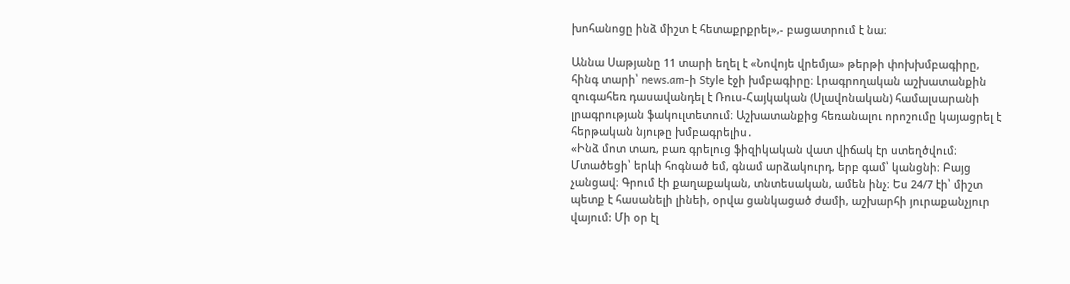խոհանոցը ինձ միշտ է հետաքրքրել»,- բացատրում է նա։

Աննա Սաթյանը 11 տարի եղել է «Նովոյե վրեմյա» թերթի փոխխմբագիրը, հինգ տարի՝ news.am-ի Style էջի խմբագիրը։ Լրագրողական աշխատանքին զուգահեռ դասավանդել է Ռուս-Հայկական (Սլավոնական) համալսարանի լրագրության ֆակուլտետում։ Աշխատանքից հեռանալու որոշումը կայացրել է հերթական նյութը խմբագրելիս․
«Ինձ մոտ տառ, բառ գրելուց ֆիզիկական վատ վիճակ էր ստեղծվում։ Մտածեցի՝ երևի հոգնած եմ, գնամ արձակուրդ, երբ գամ՝ կանցնի։ Բայց չանցավ։ Գրում էի քաղաքական, տնտեսական, ամեն ինչ։ Ես 24/7 էի՝ միշտ պետք է հասանելի լինեի, օրվա ցանկացած ժամի, աշխարհի յուրաքանչյուր վայում: Մի օր էլ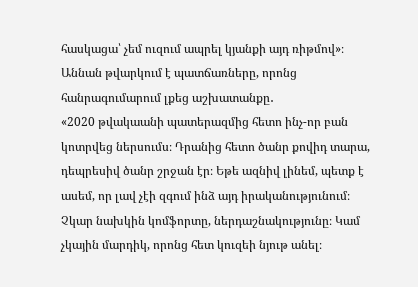հասկացա՝ չեմ ուզում ապրել կյանքի այդ ռիթմով»։
Աննան թվարկում է պատճառները, որոնց հանրագումարում լքեց աշխատանքը․
«2020 թվակաանի պատերազմից հետո ինչ-որ բան կոտրվեց ներսումս։ Դրանից հետո ծանր քովիդ տարա, դեպրեսիվ ծանր շրջան էր։ Եթե ազնիվ լինեմ, պետք է ասեմ, որ լավ չէի զգում ինձ այդ իրականությունում։ Չկար նախկին կոմֆորտը, ներդաշնակությունը։ Կամ չկային մարդիկ, որոնց հետ կուզեի նյութ անել։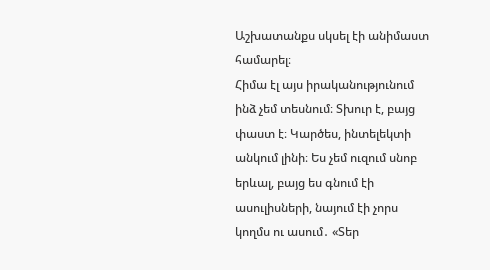Աշխատանքս սկսել էի անիմաստ համարել։
Հիմա էլ այս իրականությունում ինձ չեմ տեսնում։ Տխուր է, բայց փաստ է։ Կարծես, ինտելեկտի անկում լինի։ Ես չեմ ուզում սնոբ երևալ, բայց ես գնում էի ասուլիսների, նայում էի չորս կողմս ու ասում․ «Տեր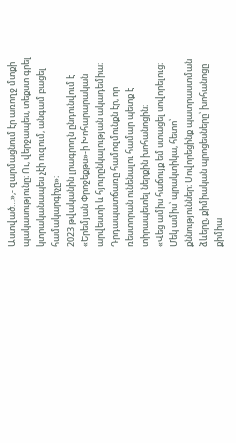Աստված…»,- զարմացնում էր առողջ մտքի պակասությունը։ Ու, վերջապես, տեքստ գրել կտրականապես չէի ուզում, անգամ բացել համակարգիչը»։
2023 թվականին լրագրողն ընդունվում է «Երեմյան Փրոջեքթս»-ի Խոհարարական արվեստի և հյուրընկալության ակադեմիա։
Դրդապատճառը համոզմունքն էր, որ ռեստորան ունենալու համար պետք է տիրապետել ներքին խոհանոցին։
«Վեց ամիս հաճույք եմ ստացել սովորելուց։ Մեկ ամիս՝ պրակտիկա, հետո՝ քննություններ։ Սովորեցինք պատրաստման ձևերը, քիմիական պրոցեսները՝ խոհանոցը քիմիա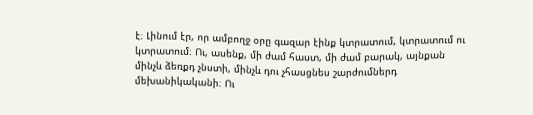է։ Լինում էր, որ ամբողջ օրը գազար էինք կտրատում, կտրատում ու կտրատում։ Ու, ասենք, մի ժամ հաստ, մի ժամ բարակ, այնքան մինչև ձեռքդ չնստի, մինչև դու չհասցնես շարժումներդ մեխանիկականի։ Ու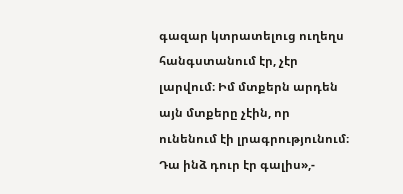գազար կտրատելուց ուղեղս հանգստանում էր, չէր լարվում։ Իմ մտքերն արդեն այն մտքերը չէին, որ ունենում էի լրագրությունում։ Դա ինձ դուր էր գալիս»,-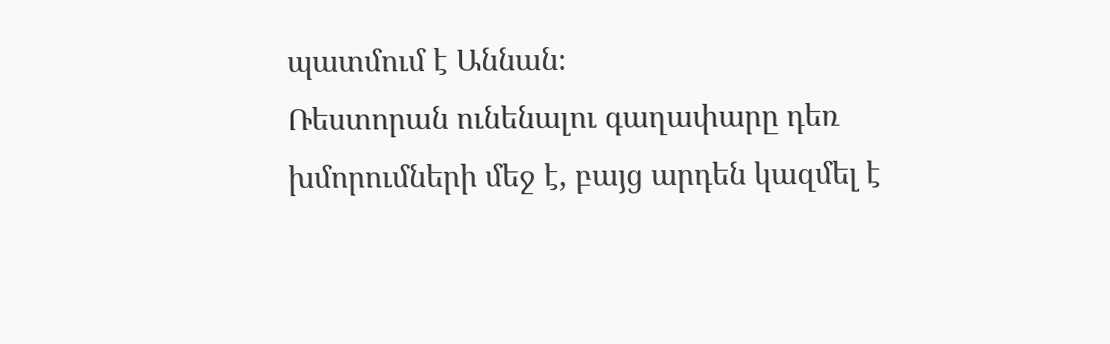պատմում է Աննան։
Ռեստորան ունենալու գաղափարը դեռ խմորումների մեջ է, բայց արդեն կազմել է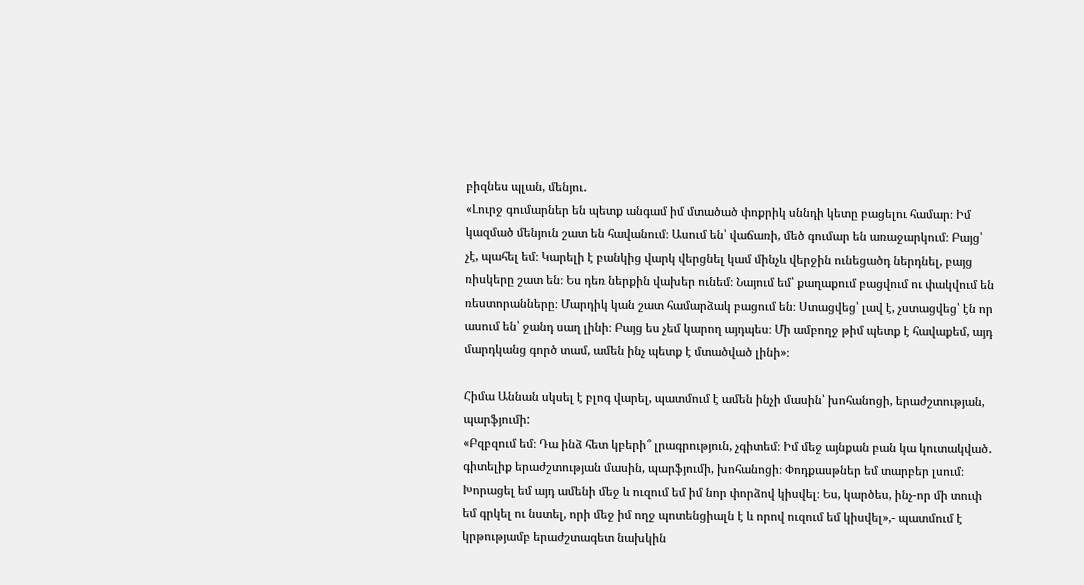բիզնես պլան, մենյու․
«Լուրջ գումարներ են պետք անգամ իմ մտածած փոքրիկ սննդի կետը բացելու համար։ Իմ կազմած մենյուն շատ են հավանում։ Ասում են՝ վաճառի, մեծ գումար են առաջարկում։ Բայց՝ չէ, պահել եմ։ Կարելի է բանկից վարկ վերցնել կամ մինչև վերջին ունեցածդ ներդնել, բայց ռիսկերը շատ են։ Ես դեռ ներքին վախեր ունեմ։ Նայում եմ՝ քաղաքում բացվում ու փակվում են ռեստորանները։ Մարդիկ կան շատ համարձակ բացում են։ Ստացվեց՝ լավ է, չստացվեց՝ էն որ ասում են՝ ջանդ սաղ լինի։ Բայց ես չեմ կարող այդպես։ Մի ամբողջ թիմ պետք է հավաքեմ, այդ մարդկանց գործ տամ, ամեն ինչ պետք է մտածված լինի»։

Հիմա Աննան սկսել է բլոգ վարել, պատմում է ամեն ինչի մասին՝ խոհանոցի, երաժշտության, պարֆյումի:
«Բզբզում եմ։ Դա ինձ հետ կբերի՞ լրագրություն, չգիտեմ։ Իմ մեջ այնքան բան կա կուտակված․ գիտելիք երաժշտության մասին, պարֆյումի, խոհանոցի։ Փոդքասթներ եմ տարբեր լսում։ Խորացել եմ այդ ամենի մեջ և ուզում եմ իմ նոր փորձով կիսվել։ Ես, կարծես, ինչ-որ մի տուփ եմ գրկել ու նստել, որի մեջ իմ ողջ պոտենցիալն է և որով ուզում եմ կիսվել»,- պատմում է կրթությամբ երաժշտագետ նախկին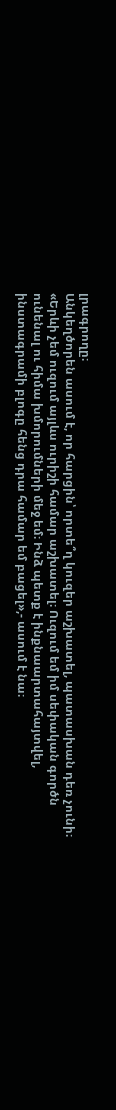լրագրողը։
Անկեղծորեն ասում է, որ հարցին՝ որտե՞ղ կուզեր աշխատել, պատասխան դեռ չունի։
«Երևի չեմ ուզում այլևս ուրիշի համար աշխատել։ Ուզում եմ իմ սեփական գործն ունենալ ու հիմա խմորումների մեջ եմ։ Ինձ պետք է ինքնաարտահայտվել, ինստագրամի բլոգը հենց դրա համար եմ բացել»,- ասում է նա։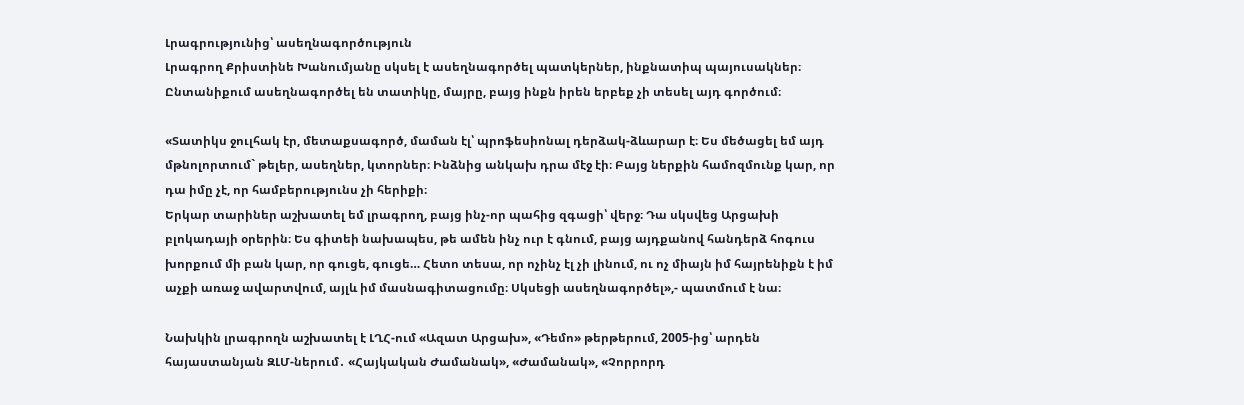Լրագրությունից՝ ասեղնագործություն
Լրագրող Քրիստինե Խանումյանը սկսել է ասեղնագործել պատկերներ, ինքնատիպ պայուսակներ։ Ընտանիքում ասեղնագործել են տատիկը, մայրը, բայց ինքն իրեն երբեք չի տեսել այդ գործում։

«Տատիկս ջուլհակ էր, մետաքսագործ, մաման էլ՝ պրոֆեսիոնալ դերձակ-ձևարար է։ Ես մեծացել եմ այդ մթնոլորտում` թելեր, ասեղներ, կտորներ։ Ինձնից անկախ դրա մէջ էի։ Բայց ներքին համոզմունք կար, որ դա իմը չէ, որ համբերությունս չի հերիքի։
Երկար տարիներ աշխատել եմ լրագրող, բայց ինչ-որ պահից զգացի՝ վերջ։ Դա սկսվեց Արցախի բլոկադայի օրերին։ Ես գիտեի նախապես, թե ամեն ինչ ուր է գնում, բայց այդքանով հանդերձ հոգուս խորքում մի բան կար, որ գուցե, գուցե… Հետո տեսա, որ ոչինչ էլ չի լինում, ու ոչ միայն իմ հայրենիքն է իմ աչքի առաջ ավարտվում, այլև իմ մասնագիտացումը։ Սկսեցի ասեղնագործել»,- պատմում է նա։

Նախկին լրագրողն աշխատել է ԼՂՀ-ում «Ազատ Արցախ», «Դեմո» թերթերում, 2005-ից՝ արդեն հայաստանյան ԶԼՄ-ներում․ «Հայկական Ժամանակ», «Ժամանակ», «Չորրորդ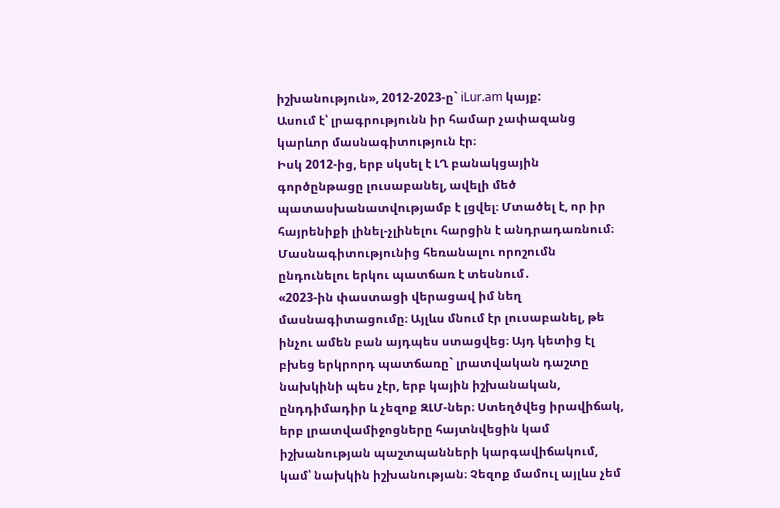իշխանություն», 2012-2023-ը` iLur.am կայք:
Ասում է՝ լրագրությունն իր համար չափազանց կարևոր մասնագիտություն էր։
Իսկ 2012-ից, երբ սկսել է ԼՂ բանակցային գործընթացը լուսաբանել, ավելի մեծ պատասխանատվությամբ է լցվել։ Մտածել է, որ իր հայրենիքի լինել-չլինելու հարցին է անդրադառնում։
Մասնագիտությունից հեռանալու որոշումն ընդունելու երկու պատճառ է տեսնում․
«2023-ին փաստացի վերացավ իմ նեղ մասնագիտացումը։ Այլևս մնում էր լուսաբանել, թե ինչու ամեն բան այդպես ստացվեց։ Այդ կետից էլ բխեց երկրորդ պատճառը` լրատվական դաշտը նախկինի պես չէր, երբ կային իշխանական, ընդդիմադիր և չեզոք ԶԼՄ-ներ։ Ստեղծվեց իրավիճակ, երբ լրատվամիջոցները հայտնվեցին կամ իշխանության պաշտպանների կարգավիճակում, կամ՝ նախկին իշխանության։ Չեզոք մամուլ այլևս չեմ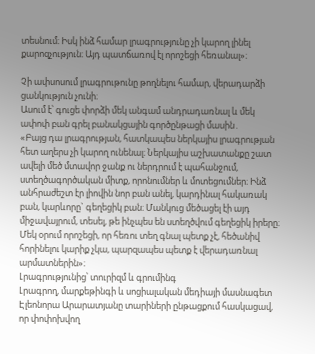տեսնում։ Իսկ ինձ համար լրագրությունը չի կարող լինել քարոզչություն։ Այդ պատճառով էլ որոշեցի հեռանալ»։

Չի ափսոսում լրագրութունը թողնելու համար, վերադարձի ցանկություն չունի։
Ասում է՝ գուցե փորձի մեկ անգամ անդրադառնալ և մեկ ափոփ բան գրել բանակցային գործընթացի մասին․
«Բայց դա լրագրության, հատկապես ներկայիս լրագրության հետ աղերս չի կարող ունենալ։ Ներկայիս աշխատանքը շատ ավելի մեծ մտավոր ջանք ու ներդրում է պահանջում, ստեղծագործական միտք, որոնումներ և մոտեցումներ։ Ինձ անհրաժեշտ էր լիովին նոր բան անել, կարդինալ հակառակ բան, կարևորը` գեղեցիկ բան։ Մանկուց մեծացել էի այդ միջավայրում, տեսել, թե ինչպես են ստեղծվում գեղեցիկ իրերը։ Մեկ օրում որոշեցի, որ հեռու տեղ գնալ պետք չէ, հեծանիվ հորինելու կարիք չկա, պարզապես պետք է վերադառնալ արմատներին»։
Լրագրությունից՝ տուրիզմ և գրումինգ
Լրագրող, մարքեթինգի և սոցիալական մեդիայի մասնագետ Էլեոնորա Արարատյանը տարիների ընթացքում հասկացավ, որ փոփոխվող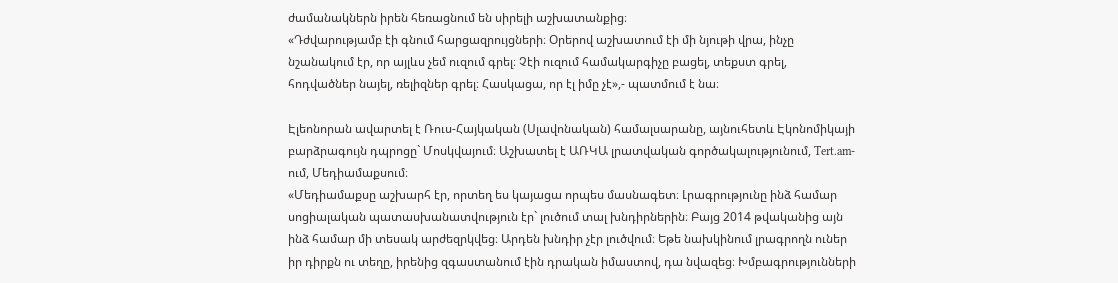ժամանակներն իրեն հեռացնում են սիրելի աշխատանքից։
«Դժվարությամբ էի գնում հարցազրույցների։ Օրերով աշխատում էի մի նյութի վրա, ինչը նշանակում էր, որ այլևս չեմ ուզում գրել։ Չէի ուզում համակարգիչը բացել, տեքստ գրել, հոդվածներ նայել, ռելիզներ գրել։ Հասկացա, որ էլ իմը չէ»,- պատմում է նա։

Էլեոնորան ավարտել է Ռուս-Հայկական (Սլավոնական) համալսարանը, այնուհետև Էկոնոմիկայի բարձրագույն դպրոցը` Մոսկվայում։ Աշխատել է ԱՌԿԱ լրատվական գործակալությունում, Tert.am-ում, Մեդիամաքսում։
«Մեդիամաքսը աշխարհ էր, որտեղ ես կայացա որպես մասնագետ։ Լրագրությունը ինձ համար սոցիալական պատասխանատվություն էր` լուծում տալ խնդիրներին։ Բայց 2014 թվականից այն ինձ համար մի տեսակ արժեզրկվեց։ Արդեն խնդիր չէր լուծվում։ Եթե նախկինում լրագրողն ուներ իր դիրքն ու տեղը, իրենից զգաստանում էին դրական իմաստով, դա նվազեց։ Խմբագրությունների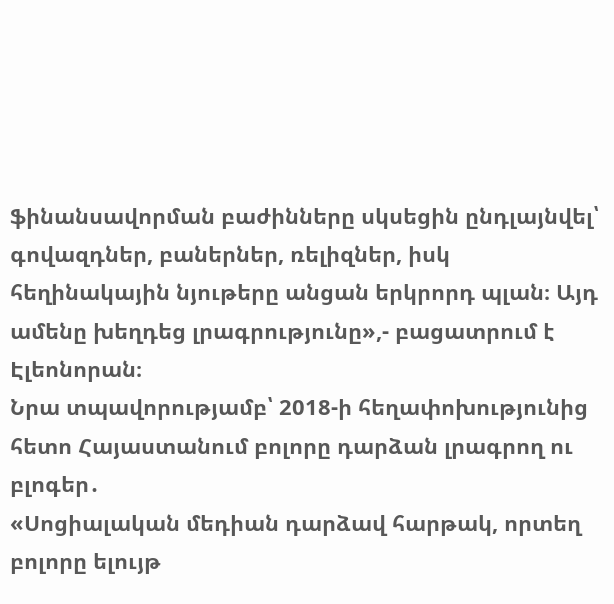ֆինանսավորման բաժինները սկսեցին ընդլայնվել՝ գովազդներ, բաներներ, ռելիզներ, իսկ հեղինակային նյութերը անցան երկրորդ պլան։ Այդ ամենը խեղդեց լրագրությունը»,- բացատրում է Էլեոնորան։
Նրա տպավորությամբ՝ 2018-ի հեղափոխությունից հետո Հայաստանում բոլորը դարձան լրագրող ու բլոգեր․
«Սոցիալական մեդիան դարձավ հարթակ, որտեղ բոլորը ելույթ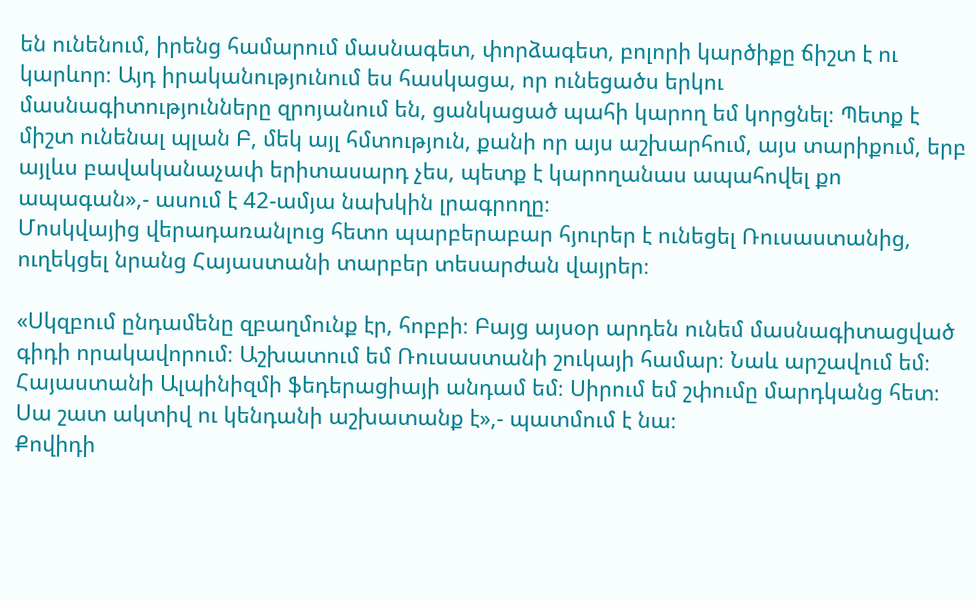են ունենում, իրենց համարում մասնագետ, փորձագետ, բոլորի կարծիքը ճիշտ է ու կարևոր։ Այդ իրականությունում ես հասկացա, որ ունեցածս երկու մասնագիտությունները զրոյանում են, ցանկացած պահի կարող եմ կորցնել։ Պետք է միշտ ունենալ պլան Բ, մեկ այլ հմտություն, քանի որ այս աշխարհում, այս տարիքում, երբ այլևս բավականաչափ երիտասարդ չես, պետք է կարողանաս ապահովել քո ապագան»,- ասում է 42-ամյա նախկին լրագրողը։
Մոսկվայից վերադառանլուց հետո պարբերաբար հյուրեր է ունեցել Ռուսաստանից, ուղեկցել նրանց Հայաստանի տարբեր տեսարժան վայրեր։

«Սկզբում ընդամենը զբաղմունք էր, հոբբի։ Բայց այսօր արդեն ունեմ մասնագիտացված գիդի որակավորում։ Աշխատում եմ Ռուսաստանի շուկայի համար։ Նաև արշավում եմ։ Հայաստանի Ալպինիզմի ֆեդերացիայի անդամ եմ։ Սիրում եմ շփումը մարդկանց հետ։ Սա շատ ակտիվ ու կենդանի աշխատանք է»,- պատմում է նա։
Քովիդի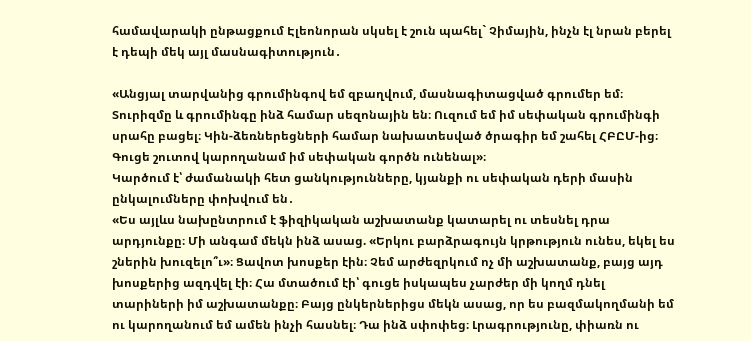համավարակի ընթացքում Էլեոնորան սկսել է շուն պահել` Չիմային, ինչն էլ նրան բերել է դեպի մեկ այլ մասնագիտություն․

«Անցյալ տարվանից գրումինգով եմ զբաղվում, մասնագիտացված գրումեր եմ։ Տուրիզմը և գրումինգը ինձ համար սեզոնային են։ Ուզում եմ իմ սեփական գրումինգի սրահը բացել։ Կին-ձեռներեցների համար նախատեսված ծրագիր եմ շահել ՀԲԸՄ-ից։ Գուցե շուտով կարողանամ իմ սեփական գործն ունենալ»։
Կարծում է՝ ժամանակի հետ ցանկությունները, կյանքի ու սեփական դերի մասին ընկալումները փոխվում են․
«Ես այլևս նախընտրում է ֆիզիկական աշխատանք կատարել ու տեսնել դրա արդյունքը։ Մի անգամ մեկն ինձ ասաց. «Երկու բարձրագույն կրթություն ունես, եկել ես շներին խուզելո՞ւ»։ Ցավոտ խոսքեր էին։ Չեմ արժեզրկում ոչ մի աշխատանք, բայց այդ խոսքերից ազդվել էի։ Հա մտածում էի՝ գուցե իսկապես չարժեր մի կողմ դնել տարիների իմ աշխատանքը։ Բայց ընկերներիցս մեկն ասաց, որ ես բազմակողմանի եմ ու կարողանում եմ ամեն ինչի հասնել։ Դա ինձ սփոփեց։ Լրագրությունը, փիառն ու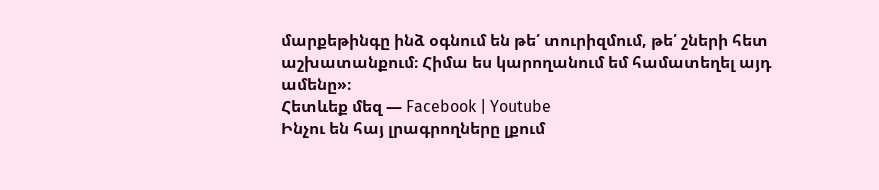մարքեթինգը ինձ օգնում են թե՛ տուրիզմում, թե՛ շների հետ աշխատանքում։ Հիմա ես կարողանում եմ համատեղել այդ ամենը»։
Հետևեք մեզ — Facebook | Youtube
Ինչու են հայ լրագրողները լքում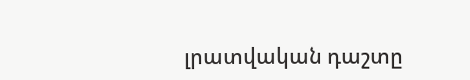լրատվական դաշտը